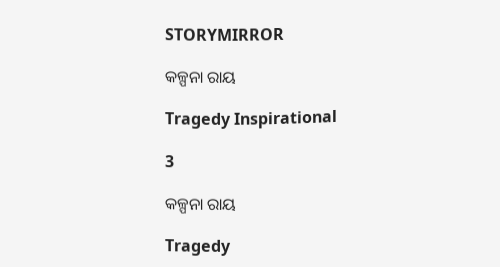STORYMIRROR

କଳ୍ପନା ରାୟ

Tragedy Inspirational

3

କଳ୍ପନା ରାୟ

Tragedy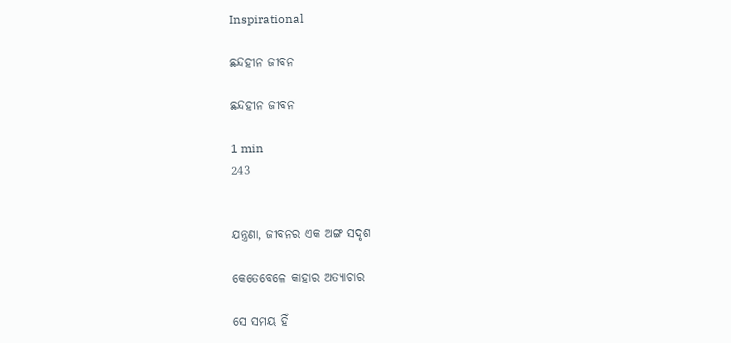Inspirational

ଛନ୍ଦହୀନ ଜୀବନ

ଛନ୍ଦହୀନ ଜୀବନ

1 min
243


ଯନ୍ତ୍ରଣା, ଜୀବନର ଏକ ଅଙ୍ଗ ସଦୃଶ

କେତେବେଳେ କାହାର ଅତ୍ୟାଚାର

ସେ ସମୟ ହିଁ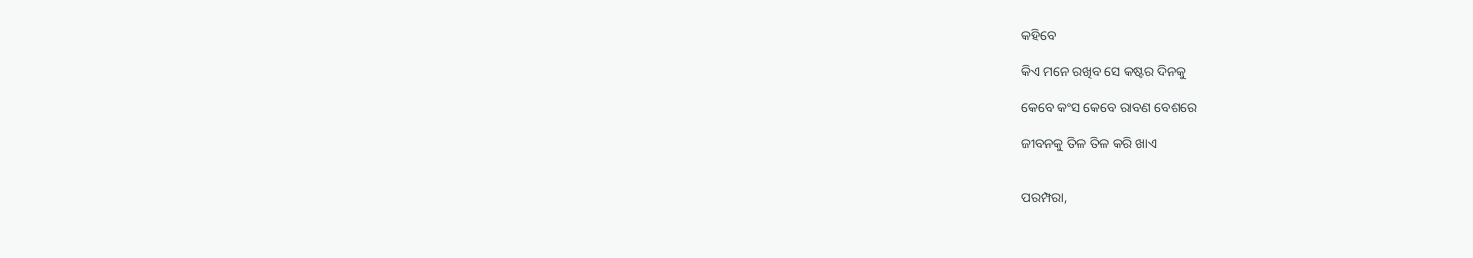କହିବେ

କିଏ ମନେ ରଖିବ ସେ କଷ୍ଟର ଦିନକୁ

କେବେ କଂସ କେବେ ରାବଣ ବେଶରେ

ଜୀବନକୁ ତିଳ ତିଳ କରି ଖାଏ


ପରମ୍ପରା,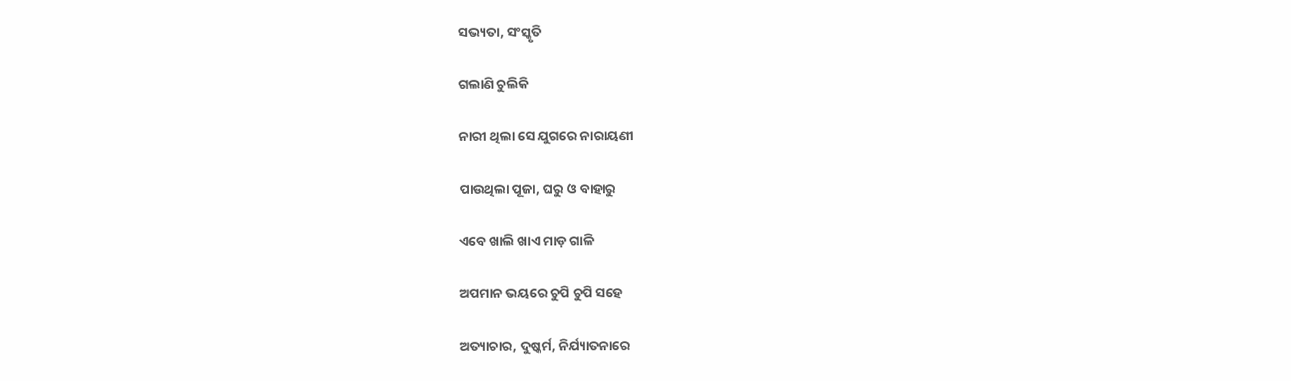ସଭ୍ୟତା, ସଂସ୍କୃତି

ଗଲାଣି ଚୁଲିକି

ନାରୀ ଥିଲା ସେ ଯୁଗରେ ନାରାୟଣୀ

ପାଉଥିଲା ପୂଜା, ଘରୁ ଓ ବାହାରୁ

ଏବେ ଖାଲି ଖାଏ ମାଡ଼ ଗାଳି

ଅପମାନ ଭୟରେ ଚୁପି ଚୁପି ସହେ

ଅତ୍ୟାଚାର, ଦୁଷ୍କର୍ମ, ନିର୍ଯ୍ୟାତନାରେ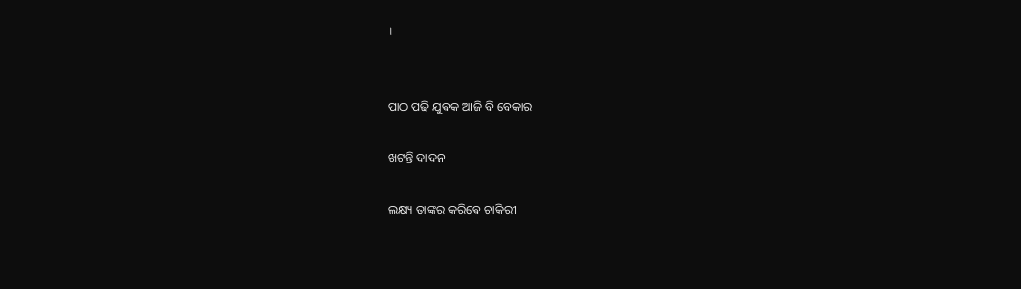।


ପାଠ ପଢି ଯୁଵକ ଆଜି ବି ବେକାର

ଖଟନ୍ତି ଦାଦନ

ଲକ୍ଷ୍ୟ ତାଙ୍କର କରିଵେ ଚାକିରୀ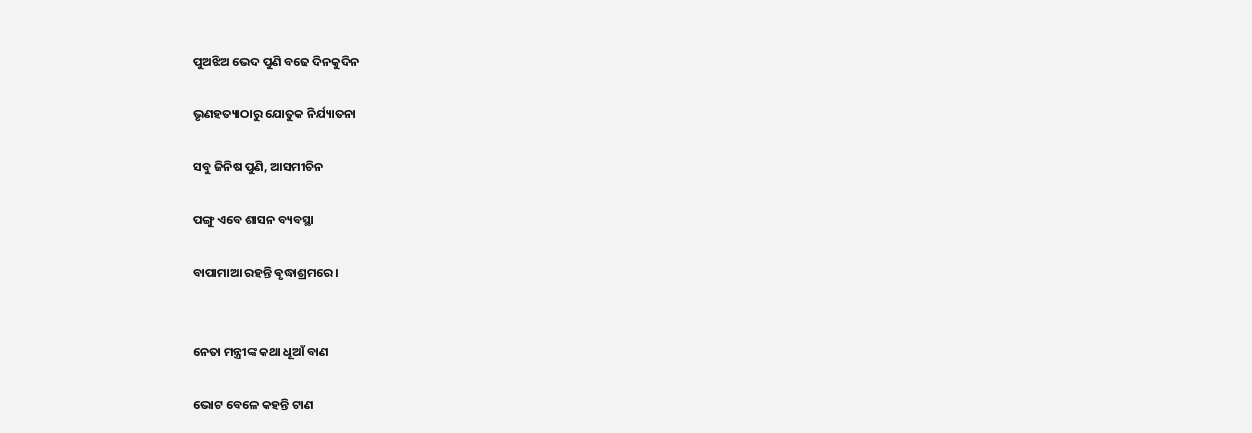ପୁଅଝିଅ ଭେଦ ପୁଣି ବଢେ ଦିନକୁଦିନ

ଭୃଣହତ୍ୟାଠାରୁ ଯୋତୁକ ନିର୍ଯ୍ୟାତନା

ସବୁ ଜିନିଷ ପୁଣି, ଆସମୀଚିନ

ପଙ୍ଗୁ ଏବେ ଶାସନ ବ୍ୟବସ୍ଥା

ବାପାମାଆ ରହନ୍ତି ଵୃଦ୍ଧାଶ୍ରମରେ ।


ନେତା ମନ୍ତ୍ରୀଙ୍କ କଥା ଧୂଆଁ ବାଣ

ଭୋଟ ବେଳେ କହନ୍ତି ଟାଣ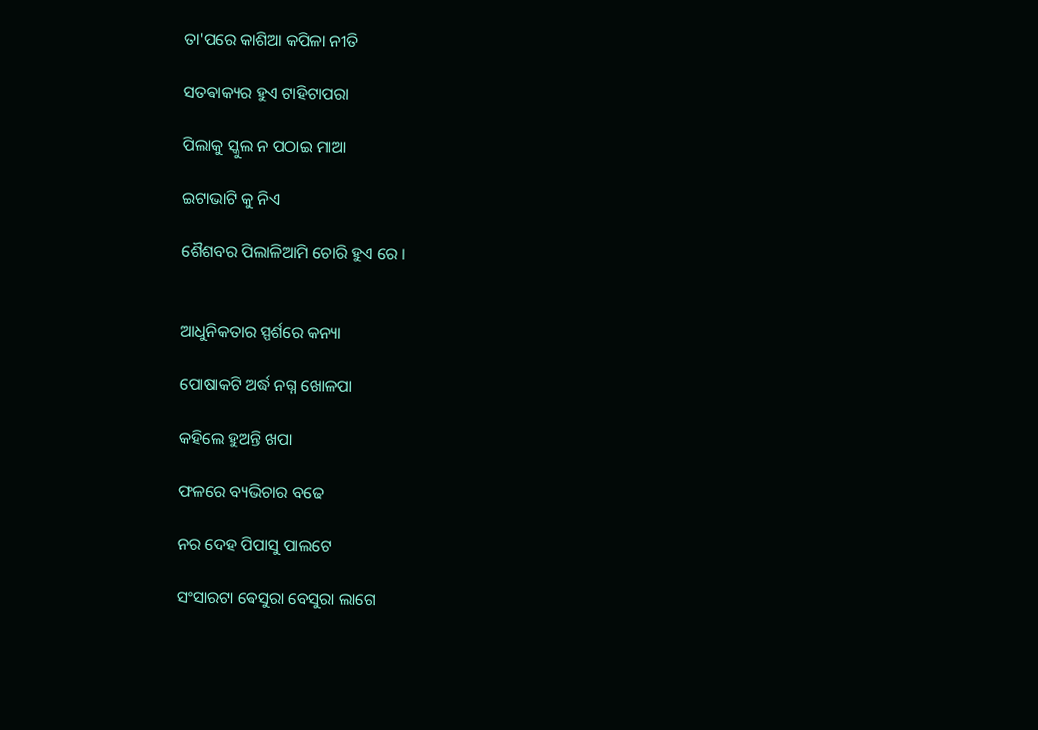ତା'ପରେ କାଶିଆ କପିଳା ନୀତି

ସତଵାକ୍ୟର‌ ହୁଏ ଟାହିଟାପରା

ପିଲାକୁ ସ୍କୁଲ ନ ପଠାଇ ମାଆ

ଇଟାଭାଟି କୁ ନିଏ

ଶୈଶବର‌ ପିଲାଳିଆମି ଚୋରି ହୁଏ ରେ ।


ଆଧୁନିକତାର ସ୍ପର୍ଶରେ କନ୍ୟା

ପୋଷାକ‌ଟି ଅର୍ଦ୍ଧ ନଗ୍ନ ଖୋଳପା

କହିଲେ ହୁଅନ୍ତି ଖପା

ଫଳରେ ବ୍ୟଭିଚାର ବଢେ

ନର ଦେହ ପିପାସୁ ପାଲଟେ

ସଂସାରଟା ଵେସୁରା ବେସୁରା ଲାଗେ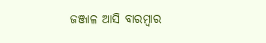ଜଞ୍ଜାଳ ଆସି ବାରମ୍ବାର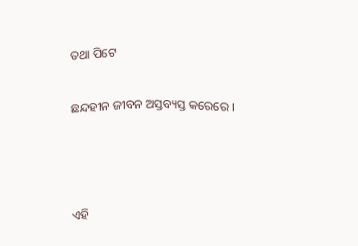ତଥା ପିଟେ

ଛନ୍ଦହୀନ ଜୀବନ ଅସ୍ତବ୍ୟସ୍ତ କରେରେ ।



ଏହି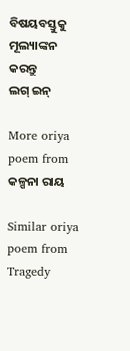ବିଷୟବସ୍ତୁକୁ ମୂଲ୍ୟାଙ୍କନ କରନ୍ତୁ
ଲଗ୍ ଇନ୍

More oriya poem from କଳ୍ପନା ରାୟ

Similar oriya poem from Tragedy